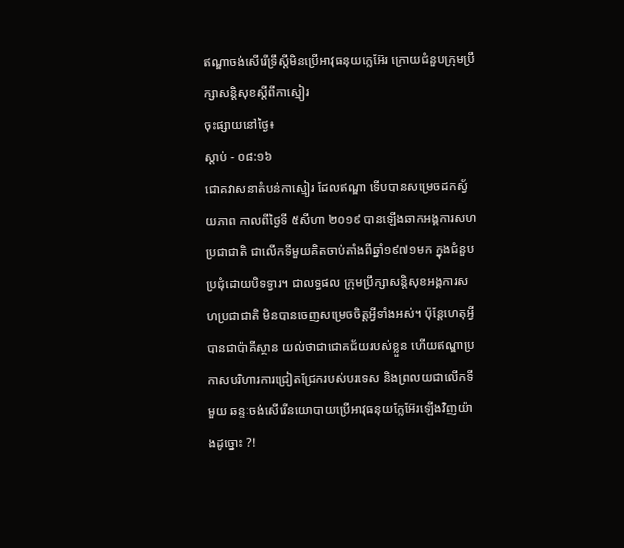ឥណ្ឌាចង់សើរើទ្រឹស្តីមិនប្រើអាវុធនុយក្លេអ៊ែរ ក្រោយជំនួបក្រុមប្រឹក្សាសន្តិសុខស្តីពីកាស្មៀរ
ចុះផ្សាយនៅថ្ងៃ៖
ស្តាប់ - ០៨:១៦
ជោគវាសនាតំបន់កាស្មៀរ ដែលឥណ្ឌា ទើបបានសម្រេចដកស្វ័យភាព កាលពីថ្ងៃទី ៥សីហា ២០១៩ បានឡើងឆាកអង្គការសហប្រជាជាតិ ជាលើកទីមួយគិតចាប់តាំងពីឆ្នាំ១៩៧១មក ក្នុងជំនួបប្រជុំដោយបិទទ្វារ។ ជាលទ្ធផល ក្រុមប្រឹក្សាសន្តិសុខអង្គការសហប្រជាជាតិ មិនបានចេញសម្រេចចិត្តអ្វីទាំងអស់។ ប៉ុន្តែហេតុអ្វីបានជាប៉ាគីស្ថាន យល់ថាជាជោគជ័យរបស់ខ្លួន ហើយឥណ្ឌាប្រកាសបរិហារការជ្រៀតជ្រែករបស់បរទេស និងព្រលយជាលើកទីមួយ ឆន្ទៈចង់សើរើនយោបាយប្រើអាវុធនុយក្លែអ៊ែរឡើងវិញយ៉ាងដូច្នោះ ?!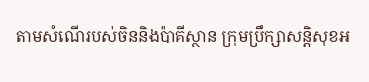តាមសំណើរបស់ចិននិងប៉ាគីស្ថាន ក្រុមប្រឹក្សាសន្តិសុខអ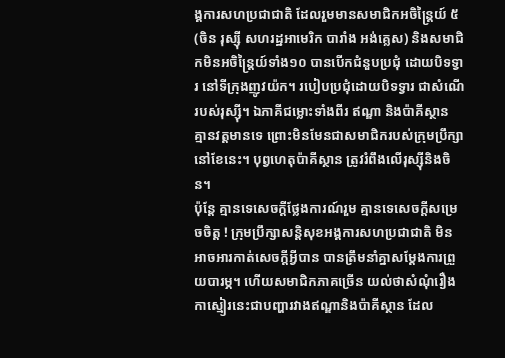ង្គការសហប្រជាជាតិ ដែលរួមមានសមាជិកអចិន្ត្រៃយ៍ ៥ (ចិន រុស្ស៊ី សហរដ្ឋអាមេរិក បារាំង អង់គ្លេស) និងសមាជិកមិនអចិន្ត្រៃយ៍ទាំង១០ បានបើកជំនួបប្រជុំ ដោយបិទទ្វារ នៅទីក្រុងញូវយ៉ក។ របៀបប្រជុំដោយបិទទ្វារ ជាសំណើរបស់រុស្ស៊ី។ ឯភាគីជម្លោះទាំងពីរ ឥណ្ឌា និងប៉ាគីស្ថាន គ្មានវត្តមានទេ ព្រោះមិនមែនជាសមាជិករបស់ក្រុមប្រឹក្សានៅខែនេះ។ បុព្វហេតុប៉ាគីស្ថាន ត្រូវរំពឹងលើរុស្ស៊ីនិងចិន។
ប៉ុន្តែ គ្មានទេសេចក្តីថ្លែងការណ៍រួម គ្មានទេសេចក្តីសម្រេចចិត្ត ! ក្រុមប្រឹក្សាសន្តិសុខអង្គការសហប្រជាជាតិ មិនអាចអារកាត់សេចក្តីអ្វីបាន បានត្រឹមនាំគ្នាសម្តែងការព្រួយបារម្ភ។ ហើយសមាជិកភាគច្រើន យល់ថាសំណុំរឿងកាស្មៀរនេះជាបញ្ហារវាងឥណ្ឌានិងប៉ាគីស្ថាន ដែល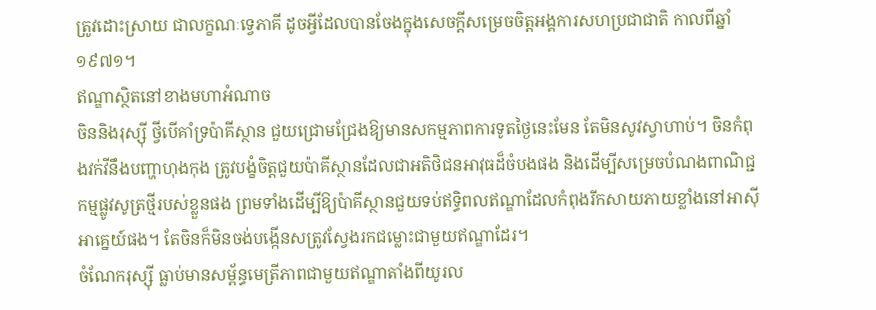ត្រូវដោះស្រាយ ជាលក្ខណៈទ្វេភាគី ដូចអ្វីដែលបានចែងក្នុងសេចក្តីសម្រេចចិត្តអង្គការសហប្រជាជាតិ កាលពីឆ្នាំ១៩៧១។
ឥណ្ឌាស្ថិតនៅខាងមហាអំណាច
ចិននិងរុស្ស៊ី ថ្វីបើគាំទ្រប៉ាគីស្ថាន ជួយជ្រោមជ្រែងឱ្យមានសកម្មភាពការទូតថ្ងៃនេះមែន តែមិនសូវស្វាហាប់។ ចិនកំពុងវក់វីនឹងបញ្ហាហុងកុង ត្រូវបង្ខំចិត្តជួយប៉ាគីស្ថានដែលជាអតិថិជនអាវុធដ៏ចំបងផង និងដើម្បីសម្រេចបំណងពាណិជ្ជកម្មផ្លូវសូត្រថ្មីរបស់ខ្លួនផង ព្រមទាំងដើម្បីឱ្យប៉ាគីស្ថានជួយទប់ឥទ្ធិពលឥណ្ឌាដែលកំពុងរីកសាយភាយខ្លាំងនៅអាស៊ីអាគ្នេយ៍ផង។ តែចិនក៏មិនចង់បង្កើនសត្រូវស្វែងរកជម្លោះជាមួយឥណ្ឌាដែរ។
ចំណែករុស្ស៊ី ធ្លាប់មានសម្ព័ន្ធមេត្រីភាពជាមួយឥណ្ឌាតាំងពីយូរល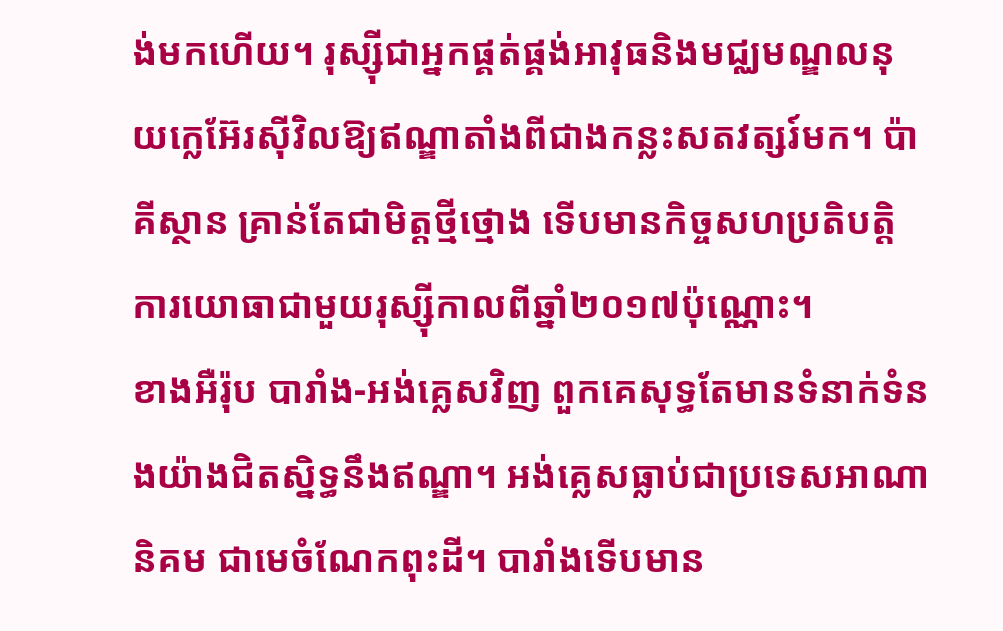ង់មកហើយ។ រុស្ស៊ីជាអ្នកផ្គត់ផ្គង់អាវុធនិងមជ្ឈមណ្ឌលនុយក្លេអ៊ែរស៊ីវិលឱ្យឥណ្ឌាតាំងពីជាងកន្លះសតវត្សរ៍មក។ ប៉ាគីស្ថាន គ្រាន់តែជាមិត្តថ្មីថ្មោង ទើបមានកិច្ចសហប្រតិបត្តិការយោធាជាមួយរុស្ស៊ីកាលពីឆ្នាំ២០១៧ប៉ុណ្ណោះ។
ខាងអឺរ៉ុប បារាំង-អង់គ្លេសវិញ ពួកគេសុទ្ធតែមានទំនាក់ទំនងយ៉ាងជិតស្និទ្ធនឹងឥណ្ឌា។ អង់គ្លេសធ្លាប់ជាប្រទេសអាណានិគម ជាមេចំណែកពុះដី។ បារាំងទើបមាន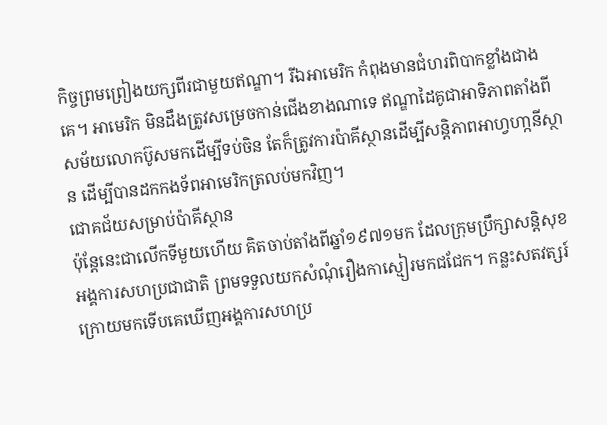កិច្ចព្រមព្រៀងយក្សពីរជាមួយឥណ្ឌា។ រីឯអាមេរិក កំពុងមានជំហរពិបាកខ្លាំងជាងគេ។ អាមេរិក មិនដឹងត្រូវសម្រេចកាន់ជើងខាងណាទេ ឥណ្ឌាដៃគូជាអាទិភាពតាំងពីសម័យលោកប៊ូសមកដើម្បីទប់ចិន តែក៏ត្រូវការប៉ាគីស្ថានដើម្បីសន្តិភាពអាហ្វហា្កនីស្ថាន ដើម្បីបានដកកងទ័ពអាមេរិកត្រលប់មកវិញ។
ជោគជ័យសម្រាប់ប៉ាគីស្ថាន
ប៉ុន្តែនេះជាលើកទីមួយហើយ គិតចាប់តាំងពីឆ្នាំ១៩៧១មក ដែលក្រុមប្រឹក្សាសន្តិសុខអង្គការសហប្រជាជាតិ ព្រមទទួលយកសំណុំរឿងកាស្មៀរមកជជែក។ កន្លះសតវត្សរ៍ក្រោយមកទើបគេឃើញអង្គការសហប្រ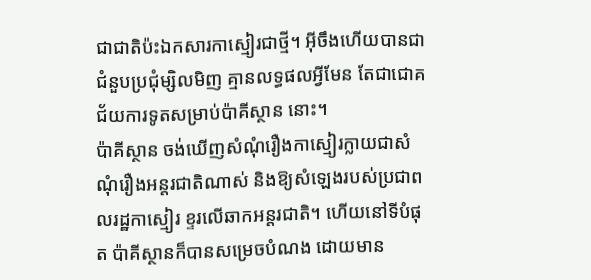ជាជាតិប៉ះឯកសារកាស្មៀរជាថ្មី។ អ៊ីចឹងហើយបានជាជំនួបប្រជុំម្សិលមិញ គ្មានលទ្ធផលអ្វីមែន តែជាជោគជ័យការទូតសម្រាប់ប៉ាគីស្ថាន នោះ។
ប៉ាគីស្ថាន ចង់ឃើញសំណុំរឿងកាស្មៀរក្លាយជាសំណុំរឿងអន្តរជាតិណាស់ និងឱ្យសំឡេងរបស់ប្រជាពលរដ្ឋកាស្មៀរ ខ្ទរលើឆាកអន្តរជាតិ។ ហើយនៅទីបំផុត ប៉ាគីស្ថានក៏បានសម្រេចបំណង ដោយមាន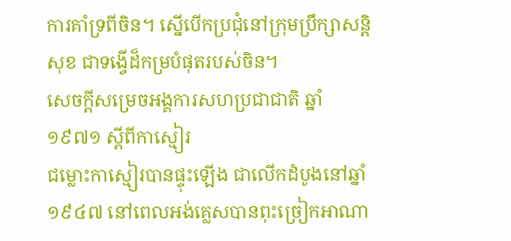ការគាំទ្រពីចិន។ ស្នើបើកប្រជុំនៅក្រុមប្រឹក្សាសន្តិសុខ ជាទង្វើដ៏កម្របំផុតរបស់ចិន។
សេចក្តីសម្រេចអង្គការសហប្រជាជាតិ ឆ្នាំ១៩៧១ ស្តីពីកាស្មៀរ
ជម្លោះកាស្មៀរបានផ្ទុះឡើង ជាលើកដំបូងនៅឆ្នាំ១៩៤៧ នៅពេលអង់គ្លេសបានពុះច្រៀកអាណា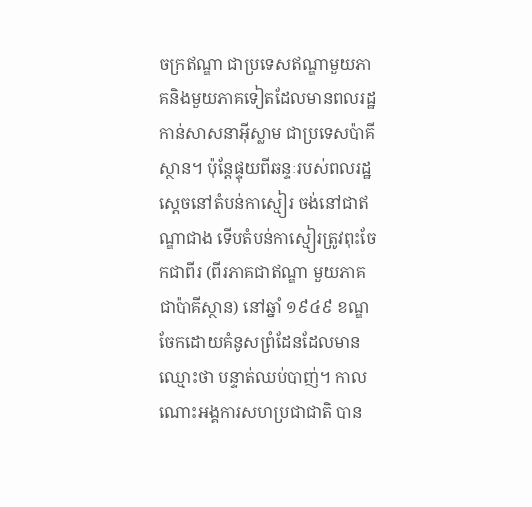ចក្រឥណ្ឌា ជាប្រទេសឥណ្ឌាមួយភាគនិងមួយភាគទៀតដែលមានពលរដ្ឋកាន់សាសនាអ៊ីស្លាម ជាប្រទេសប៉ាគីស្ថាន។ ប៉ុន្តែផ្ទុយពីឆន្ទៈរបស់ពលរដ្ឋ ស្តេចនៅតំបន់កាស្មៀរ ចង់នៅជាឥណ្ឌាជាង ទើបតំបន់កាស្មៀរត្រូវពុះចែកជាពីរ (ពីរភាគជាឥណ្ឌា មួយភាគជាប៉ាគីស្ថាន) នៅឆ្នាំ ១៩៤៩ ខណ្ឌចែកដោយគំនូសព្រំដែនដែលមានឈ្មោះថា បន្ទាត់ឈប់បាញ់។ កាលណោះអង្គការសហប្រជាជាតិ បាន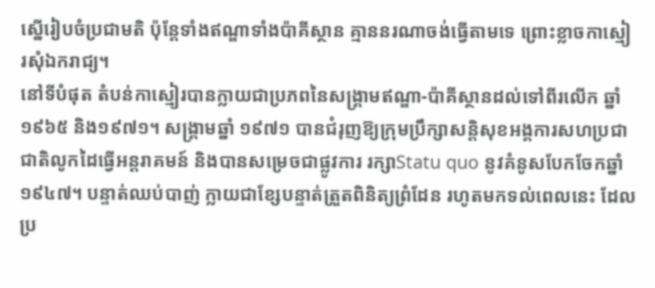ស្នើរៀបចំប្រជាមតិ ប៉ុន្តែទាំងឥណ្ឌាទាំងប៉ាគីស្ថាន គ្មាននរណាចង់ធ្វើតាមទេ ព្រោះខ្លាចកាស្មៀរសុំឯករាជ្យ។
នៅទីបំផុត តំបន់កាស្មៀរបានក្លាយជាប្រភពនៃសង្គ្រាមឥណ្ឌា-ប៉ាគីស្ថានដល់ទៅពីរលើក ឆ្នាំ១៩៦៥ និង១៩៧១។ សង្គ្រាមឆ្នាំ ១៩៧១ បានជំរុញឱ្យក្រុមប្រឹក្សាសន្តិសុខអង្គការសហប្រជាជាតិលូកដៃធ្វើអន្តរាគមន៍ និងបានសម្រេចជាផ្លូវការ រក្សាStatu quo នូវគំនូសបែកចែកឆ្នាំ១៩៤៧។ បន្ទាត់ឈប់បាញ់ ក្លាយជាខ្សែបន្ទាត់ត្រួតពិនិត្យព្រំដែន រហូតមកទល់ពេលនេះ ដែលប្រ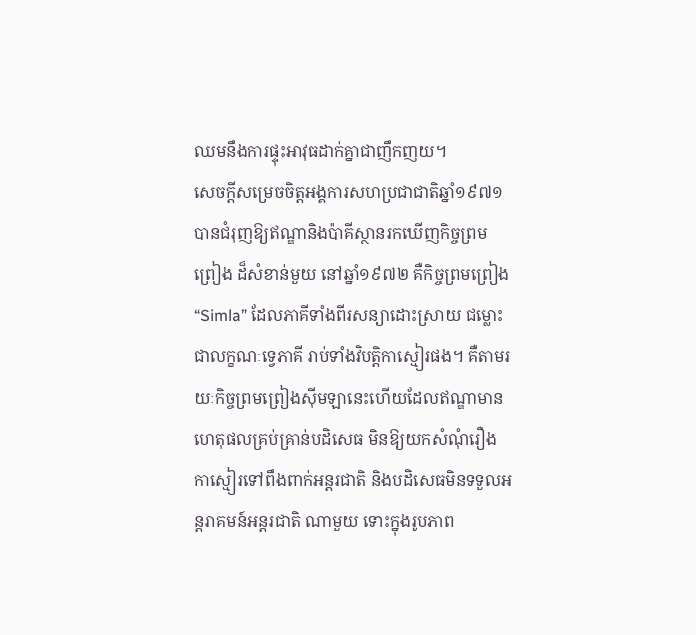ឈមនឹងការផ្ទុះអាវុធដាក់គ្នាជាញឹកញយ។
សេចក្តីសម្រេចចិត្តអង្គការសហប្រជាជាតិឆ្នាំ១៩៧១ បានជំរុញឱ្យឥណ្ឌានិងប៉ាគីស្ថានរកឃើញកិច្ចព្រមព្រៀង ដ៏សំខាន់មួយ នៅឆ្នាំ១៩៧២ គឺកិច្ចព្រមព្រៀង “Simla” ដែលភាគីទាំងពីរសន្យាដោះស្រាយ ជម្លោះ ជាលក្ខណៈទ្វេភាគី រាប់ទាំងវិបត្តិកាស្មៀរផង។ គឺតាមរយៈកិច្ចព្រមព្រៀងស៊ីមឡានេះហើយដែលឥណ្ឌាមានហេតុផលគ្រប់គ្រាន់បដិសេធ មិនឱ្យយកសំណុំរឿងកាស្មៀរទៅពឹងពាក់អន្តរជាតិ និងបដិសេធមិនទទួលអន្តរាគមន៍អន្តរជាតិ ណាមួយ ទោះក្នុងរូបភាព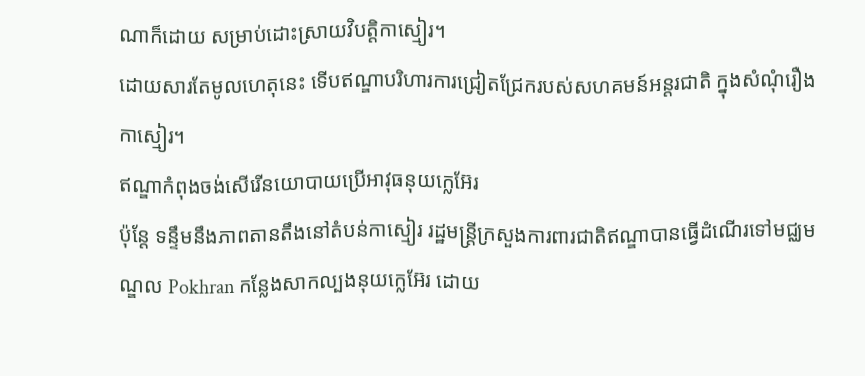ណាក៏ដោយ សម្រាប់ដោះស្រាយវិបត្តិកាស្មៀរ។
ដោយសារតែមូលហេតុនេះ ទើបឥណ្ឌាបរិហារការជ្រៀតជ្រែករបស់សហគមន៍អន្តរជាតិ ក្នុងសំណុំរឿងកាស្មៀរ។
ឥណ្ឌាកំពុងចង់សើរើនយោបាយប្រើអាវុធនុយក្លេអ៊ែរ
ប៉ុន្តែ ទន្ទឹមនឹងភាពតានតឹងនៅតំបន់កាស្មៀរ រដ្ឋមន្ត្រីក្រសួងការពារជាតិឥណ្ឌាបានធ្វើដំណើរទៅមជ្ឈមណ្ឌល Pokhran កន្លែងសាកល្បងនុយក្លេអ៊ែរ ដោយ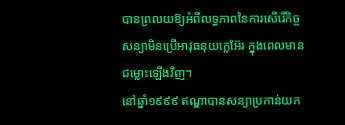បានព្រលយឱ្យអំពីលទ្ធភាពនៃការសើរើកិច្ចសន្យាមិនប្រើអាវុធនុយក្លេអ៊ែរ ក្នុងពេលមានជម្លោះឡើងវិញ។
នៅឆ្នាំ១៩៩៩ ឥណ្ឌាបានសន្យាប្រកាន់យក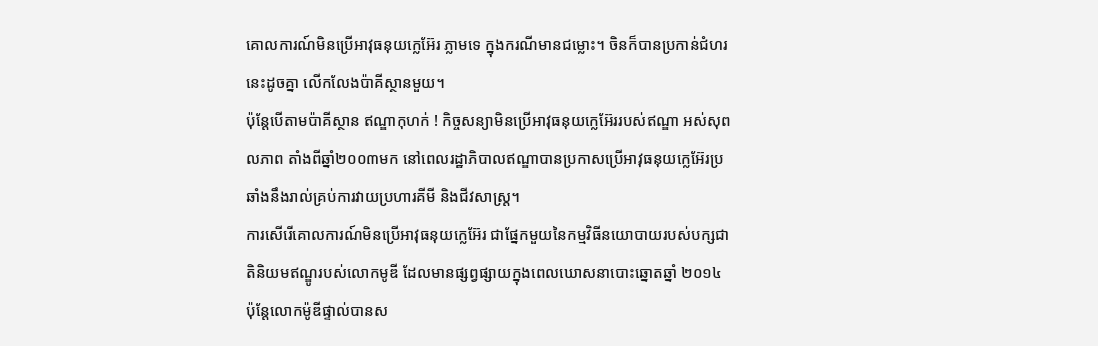គោលការណ៍មិនប្រើអាវុធនុយក្លេអ៊ែរ ភ្លាមទេ ក្នុងករណីមានជម្លោះ។ ចិនក៏បានប្រកាន់ជំហរនេះដូចគ្នា លើកលែងប៉ាគីស្ថានមួយ។
ប៉ុន្តែបើតាមប៉ាគីស្ថាន ឥណ្ឌាកុហក់ ! កិច្ចសន្យាមិនប្រើអាវុធនុយក្លេអ៊ែររបស់ឥណ្ឌា អស់សុពលភាព តាំងពីឆ្នាំ២០០៣មក នៅពេលរដ្ឋាភិបាលឥណ្ឌាបានប្រកាសប្រើអាវុធនុយក្លេអ៊ែរប្រឆាំងនឹងរាល់គ្រប់ការវាយប្រហារគីមី និងជីវសាស្ត្រ។
ការសើរើគោលការណ៍មិនប្រើអាវុធនុយក្លេអ៊ែរ ជាផ្នែកមួយនៃកម្មវិធីនយោបាយរបស់បក្សជាតិនិយមឥណ្ឌូរបស់លោកមូឌី ដែលមានផ្សព្វផ្សាយក្នុងពេលឃោសនាបោះឆ្នោតឆ្នាំ ២០១៤ ប៉ុន្តែលោកម៉ូឌីផ្ទាល់បានស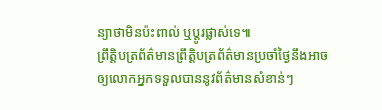ន្យាថាមិនប៉ះពាល់ ឬប្តូរផ្លាស់ទេ៕
ព្រឹត្តិបត្រព័ត៌មានព្រឹត្តិបត្រព័ត៌មានប្រចាំថ្ងៃនឹងអាចឲ្យលោកអ្នកទទួលបាននូវព័ត៌មានសំខាន់ៗ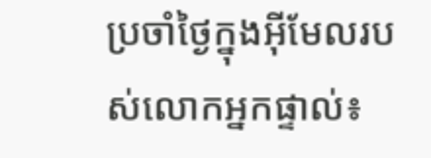ប្រចាំថ្ងៃក្នុងអ៊ីមែលរបស់លោកអ្នកផ្ទាល់៖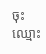ចុះឈ្មោះ